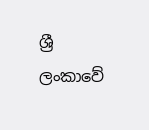ශ්‍රී ලංකාවේ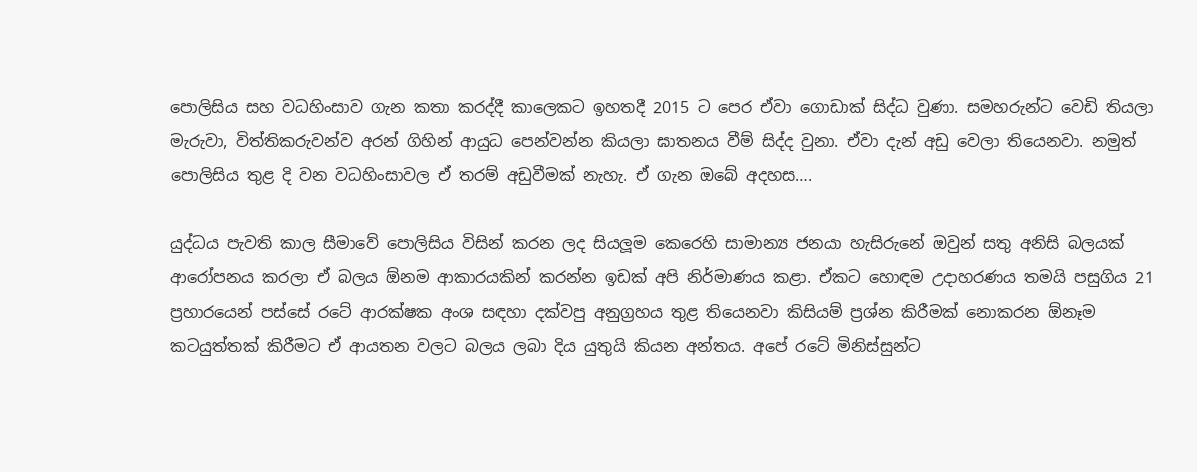පොලිසිය සහ වධහිංසාව ගැන කතා කරද්දී කාලෙකට ඉහතදී 2015 ට පෙර ඒවා ගොඩාක් සිද්ධ වුණා. සමහරුන්ට වෙඩි තියලා මැරුවා, විත්තිකරුවන්ව අරන් ගිහින් ආයුධ පෙන්වන්න කියලා ඝාතනය වීම් සිද්ද වුනා. ඒවා දැන් අඩු වෙලා තියෙනවා. නමුත් පොලිසිය තුළ දි වන වධහිංසාවල ඒ තරම් අඩුවීමක් නැහැ. ඒ ගැන ඔබේ අදහස….

යුද්ධය පැවති කාල සීමාවේ පොලිසිය විසින් කරන ලද සියලූම කෙරෙහි සාමාන්‍ය ජනයා හැසිරුනේ ඔවුන් සතු අනිසි බලයක් ආරෝපනය කරලා ඒ බලය ඕනම ආකාරයකින් කරන්න ඉඩක් අපි නිර්මාණය කළා. ඒකට හොඳම උදාහරණය තමයි පසුගිය 21 ප්‍රහාරයෙන් පස්සේ රටේ ආරක්ෂක අංශ සඳහා දක්වපු අනුග්‍රහය තුළ තියෙනවා කිසියම් ප්‍රශ්න කිරීමක් නොකරන ඕනෑම කටයුත්තක් කිරීමට ඒ ආයතන වලට බලය ලබා දිය යුතුයි කියන අන්තය. අපේ රටේ මිනිස්සුන්ට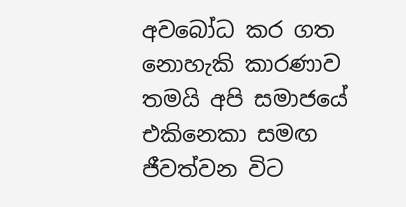අවබෝධ කර ගත නොහැකි කාරණාව තමයි අපි සමාජයේ එකිනෙකා සමඟ ජීවත්වන විට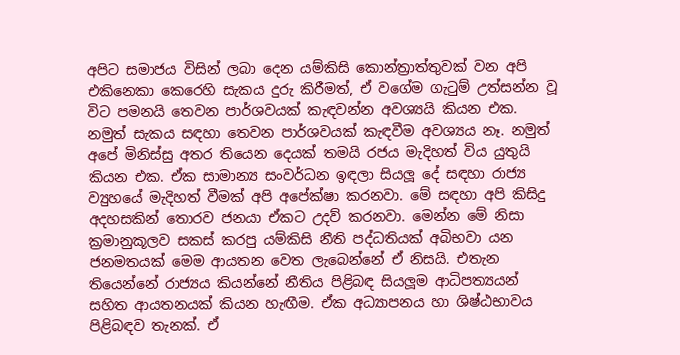අපිට සමාජය විසින් ලබා දෙන යම්කිසි කොන්ත්‍රාත්තුවක් වන අපි එකිනෙකා කෙරෙහි සැකය දුරු කිරීමත්, ඒ වගේම ගැටුම් උත්සන්න වූ විට පමනයි තෙවන පාර්ශවයක් කැඳවන්න අවශ්‍යයි කියන එක. නමුත් සැකය සඳහා තෙවන පාර්ශවයක් කැඳවීම අවශ්‍යය නෑ. නමුත් අපේ මිනිස්සු අතර තියෙන දෙයක් තමයි රජය මැදිහත් විය යුතුයි කියන එක. ඒක සාමාන්‍ය සංවර්ධන ඉඳලා සියලූ දේ සඳහා රාජ්‍ය ව්‍යුහයේ මැදිහත් වීමක් අපි අපේක්ෂා කරනවා. මේ සඳහා අපි කිසිදු අදහසකින් තොරව ජනයා ඒකට උදව් කරනවා. මෙන්න මේ නිසා ක්‍රමානුකූලව සකස් කරපු යම්කිසි නීති පද්ධතියක් අබිභවා යන ජනමතයක් මෙම ආයතන වෙත ලැබෙන්නේ ඒ නිසයි. එතැන තියෙන්නේ රාජ්‍යය කියන්නේ නීතිය පිළිබඳ සියලූම ආධිපත්‍යයන් සහිත ආයතනයක් කියන හැඟීම. ඒක අධ්‍යාපනය හා ශිෂ්ඨභාවය පිළිබඳව තැනක්. ඒ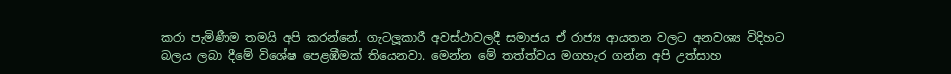කරා පැමිණීම තමයි අපි කරන්නේ. ගැටලූකාරී අවස්ථාවලදී සමාජය ඒ රාජ්‍ය ආයතන වලට අනවශ්‍ය විදිහට බලය ලබා දීමේ විශේෂ පෙළඹීමක් තියෙනවා. මෙන්න මේ තත්ත්වය මගහැර ගන්න අපි උත්සාහ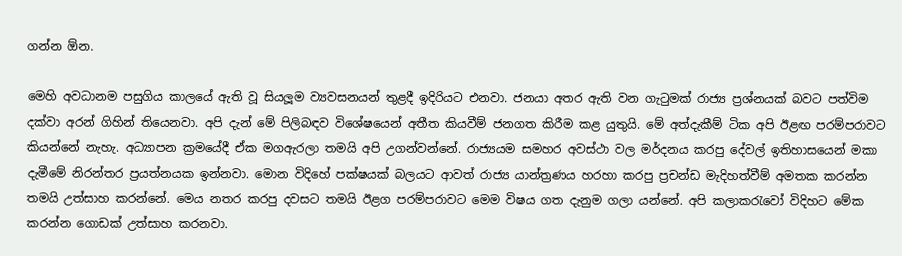ගන්න ඕන.

මෙහි අවධානම පසුගිය කාලයේ ඇති වූ සියලූම ව්‍යවසනයන් තුළදී ඉදිරියට එනවා. ජනයා අතර ඇති වන ගැටුමක් රාජ්‍ය ප්‍රශ්නයක් බවට පත්විම දක්වා අරන් ගිහින් තියෙනවා. අපි දැන් මේ පිලිබඳව විශේෂයෙන් අතීත කියවීම් ජනගත කිරීම කළ යුතුයි. මේ අත්දැකීම් ටික අපි ඊළඟ පරම්පරාවට කියන්නේ නැහැ. අධ්‍යාපන ක්‍රමයේදී ඒක මගඇරලා තමයි අපි උගන්වන්නේ. රාජ්‍යයම සමහර අවස්ථා වල මර්දනය කරපු දේවල් ඉතිහාසයෙන් මකා දැමීමේ නිරන්තර ප්‍රයත්නයක ඉන්නවා. මොන විදිහේ පක්ෂයක් බලයට ආවත් රාජ්‍ය යාන්ත්‍රණය හරහා කරපු ප්‍රචන්ඩ මැදිහත්වීම් අමතක කරන්න තමයි උත්සාහ කරන්නේ. මෙය නතර කරපු දවසට තමයි ඊළග පරම්පරාවට මෙම විෂය ගත දැනුම ගලා යන්නේ. අපි කලාකරැවෝ විදිහට මේක කරන්න ගොඩක් උත්සාහ කරනවා.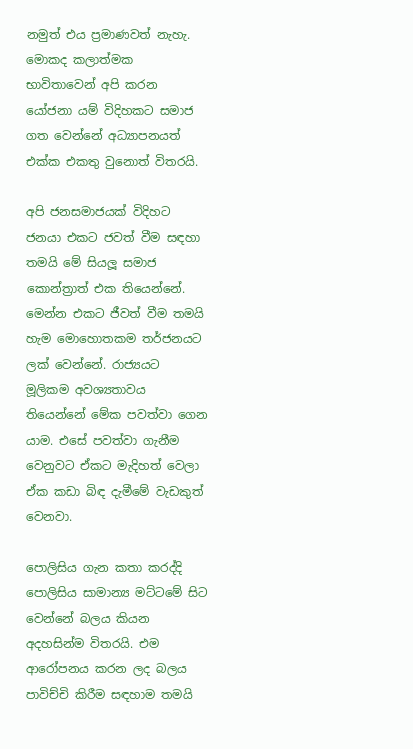නමුත් එය ප්‍රමාණවත් නැහැ. මොකද කලාත්මක භාවිතාවෙන් අපි කරන යෝජනා යම් විදිහකට සමාජ ගත වෙන්නේ අධ්‍යාපනයත් එක්ක එකතු වුනොත් විතරයි.

අපි ජනසමාජයක් විදිහට ජනයා එකට ජවත් වීම සඳහා තමයි මේ සියලූ සමාජ කොන්ත්‍රාත් එක තියෙන්නේ. මෙන්න එකට ජීවත් වීම තමයි හැම මොහොතකම තර්ජනයට ලක් වෙන්නේ. රාජ්‍යයට මූලිකම අවශ්‍යතාවය තියෙන්නේ මේක පවත්වා ගෙන යාම. එසේ පවත්වා ගැනීම වෙනුවට ඒකට මැදිහත් වෙලා ඒක කඩා බිඳ දැමීමේ වැඩකුත් වෙනවා.

පොලිසිය ගැන කතා කරද්දි පොලිසිය සාමාන්‍ය මට්ටමේ සිට වෙන්නේ බලය කියන අදහසින්ම විතරයි. එම ආරෝපනය කරන ලද බලය පාවිච්චි කිරීම සඳහාම තමයි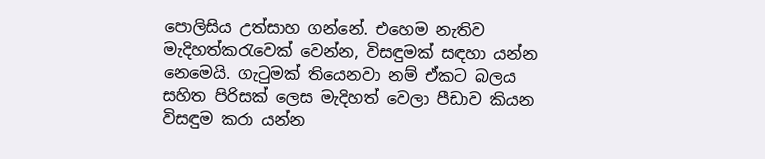පොලිසිය උත්සාහ ගන්නේ. එහෙම නැතිව මැදිහත්කරැවෙක් වෙන්න, විසඳුමක් සඳහා යන්න නෙමෙයි. ගැටුමක් තියෙනවා නම් ඒකට බලය සහිත පිරිසක් ලෙස මැදිහත් වෙලා පීඩාව කියන විසඳුම කරා යන්න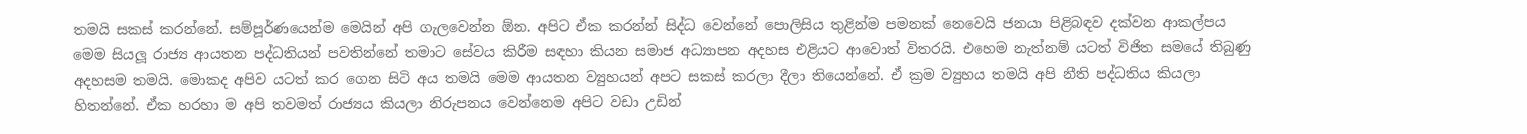තමයි සකස් කරන්නේ. සම්පූර්ණයෙන්ම මෙයින් අපි ගැලවෙන්න ඕන. අපිට ඒක කරන්න් සිද්ධ වෙන්නේ පොලිසිය තුළින්ම පමනක් නෙවෙයි ජනයා පිළිබඳව දක්වන ආකල්පය මෙම සියලූ රාජ්‍ය ආයතන පද්ධතියන් පවතින්නේ තමාට සේවය කිරීම සඳහා කියන සමාජ අධ්‍යාපන අදහස එළියට ආවොත් විතරයි. එහෙම නැත්නම් යටත් විජිත සමයේ තිබුණු අදහසම තමයි. මොකද අපිව යටත් කර ගෙන සිටි අය තමයි මෙම ආයතන ව්‍යුහයන් අපට සකස් කරලා දීලා තියෙන්නේ. ඒ ක්‍රම ව්‍යුහය තමයි අපි නීති පද්ධතිය කියලා හිතන්නේ. ඒක හරහා ම අපි තවමත් රාජ්‍යය කියලා නිරුපනය වෙන්නෙම අපිට වඩා උඩින්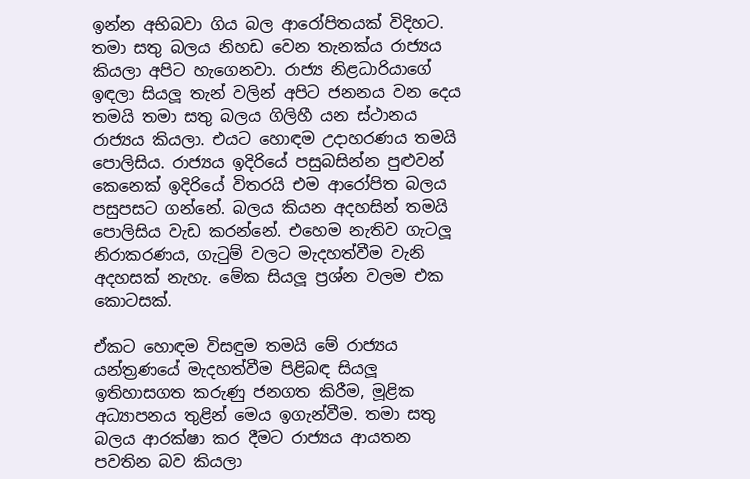ඉන්න අභිබවා ගිය බල ආරෝපිතයක් විදිහට. තමා සතු බලය නිහඩ වෙන තැනක්ය රාජ්‍යය කියලා අපිට හැගෙනවා. රාජ්‍ය නිළධාරියාගේ ඉඳලා සියලූ තැන් වලින් අපිට ජනනය වන දෙය තමයි තමා සතු බලය ගිලිහී යන ස්ථානය රාජ්‍යය කියලා. එයට හොඳම උදාහරණය තමයි පොලිසිය. රාජ්‍යය ඉදිරියේ පසුබසින්න පුළුවන් කෙනෙක් ඉදිරියේ විතරයි එම ආරෝපිත බලය පසුපසට ගන්නේ. බලය කියන අදහසින් තමයි පොලිසිය වැඩ කරන්නේ. එහෙම නැතිව ගැටලූ නිරාකරණය, ගැටුම් වලට මැදහත්වීම වැනි අදහසක් නැහැ. මේක සියලූ ප්‍රශ්න වලම එක කොටසක්.

ඒකට හොඳම විසඳුම තමයි මේ රාජ්‍යය යන්ත්‍රණයේ මැදහත්වීම පිළිබඳ සියලූ ඉතිහාසගත කරුණු ජනගත කිරීම, මූළික අධ්‍යාපනය තුළින් මෙය ඉගැන්වීම. තමා සතු බලය ආරක්ෂා කර දීමට රාජ්‍යය ආයතන පවතින බව කියලා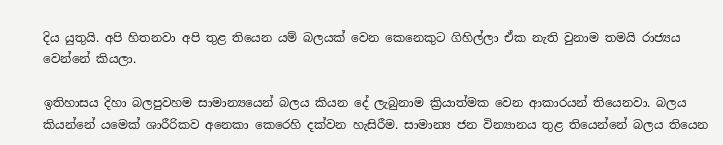දිය යුතුයි. අපි හිතනවා අපි තුළ තියෙන යම් බලයක් වෙන කෙනෙකුට ගිහිල්ලා ඒක නැති වුනාම තමයි රාජ්‍යය වෙන්නේ කියලා.

ඉතිහාසය දිහා බලපුවහම සාමාන්‍යයෙන් බලය කියන දේ ලැබුනාම ක්‍රියාත්මක වෙන ආකාරයන් තියෙනවා. බලය කියන්නේ යමෙක් ශාරීරිකව අනෙකා කෙරෙහි දක්වන හැසිරීම. සාමාන්‍ය ජන වින්‍යානය තුළ තියෙන්නේ බලය තියෙන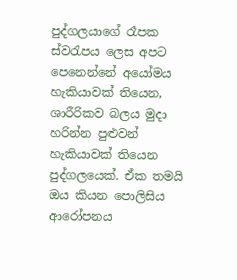පුද්ගලයාගේ රෑපක ස්වරැපය ලෙස අපට පෙනෙන්නේ අයෝමය හැකියාවක් තියෙන, ශාරීරිකව බලය මුදා හරින්න පුළුවන් හැකියාවක් තියෙන පුද්ගලයෙක්. ඒක තමයි ඔය කියන පොලිසිය ආරෝපනය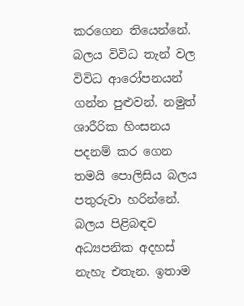කරගෙන තියෙන්නේ. බලය විවිධ තැන් වල විවිධ ආරෝපනයන් ගන්න පුළුවන්. නමුත් ශාරීරික හිංසනය පදනම් කර ගෙන තමයි පොලිසිය බලය පතුරුවා හරින්නේ. බලය පිළිබඳව අධ්‍යපනික අදහස් නැහැ එතැන. ඉතාම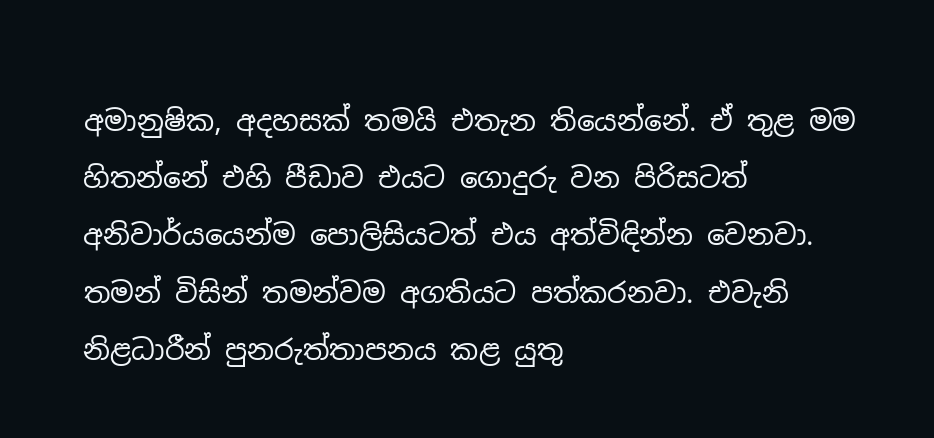අමානුෂික, අදහසක් තමයි එතැන තියෙන්නේ. ඒ තුළ මම හිතන්නේ එහි පීඩාව එයට ගොදුරු වන පිරිසටත් අනිවාර්යයෙන්ම පොලිසියටත් එය අත්විඳින්න වෙනවා. තමන් විසින් තමන්වම අගතියට පත්කරනවා. එවැනි නිළධාරීන් පුනරුත්තාපනය කළ යුතු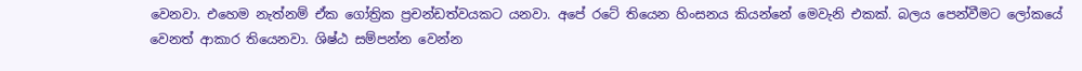වෙනවා. එහෙම නැත්නම් ඒක ගෝත්‍රික ප්‍රචන්ඩත්වයකට යනවා. අපේ රටේ තියෙන හිංසනය කියන්නේ මෙවැනි එකක්. බලය පෙන්වීමට ලෝකයේ වෙනත් ආකාර තියෙනවා. ශිෂ්ඨ සම්පන්න වෙන්න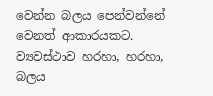වෙන්න බලය පෙන්වන්නේ වෙනත් ආකාරයකට. ව්‍යවස්ථාව හරහා, හරහා, බලය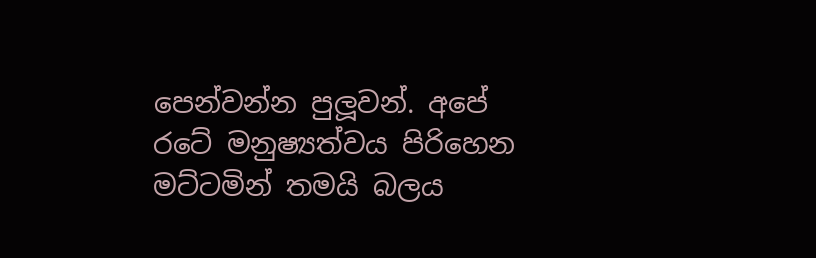පෙන්වන්න පුලූවන්. අපේ රටේ මනුෂ්‍යත්වය පිරිහෙන මට්ටමින් තමයි බලය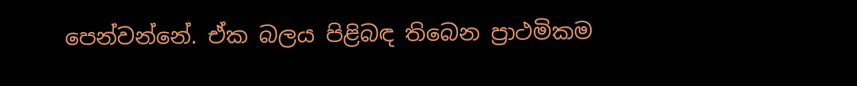පෙන්වන්නේ. ඒක බලය පිළිබඳ තිබෙන ප්‍රාථමිකම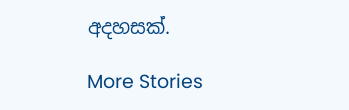අදහසක්.

More Stories